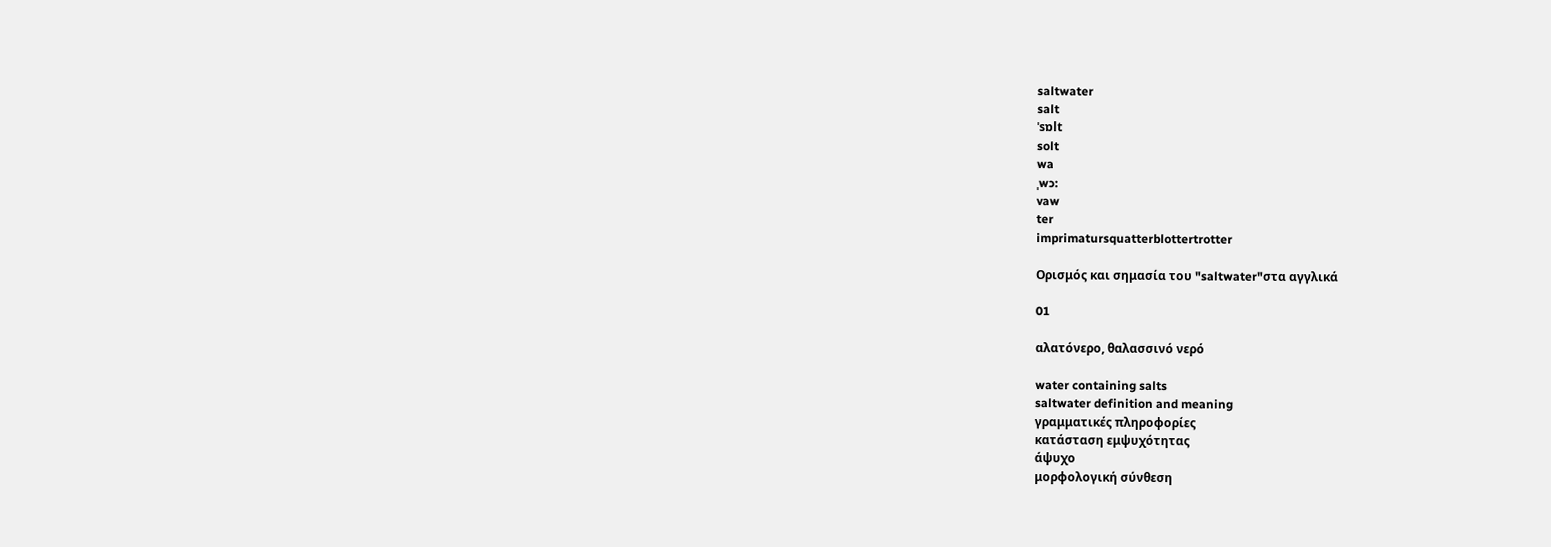saltwater
salt
ˈsɒlt
solt
wa
ˌwɔ:
vaw
ter
imprimatursquatterblottertrotter

Ορισμός και σημασία του "saltwater"στα αγγλικά

01

αλατόνερο, θαλασσινό νερό

water containing salts
saltwater definition and meaning
γραμματικές πληροφορίες
κατάσταση εμψυχότητας
άψυχο
μορφολογική σύνθεση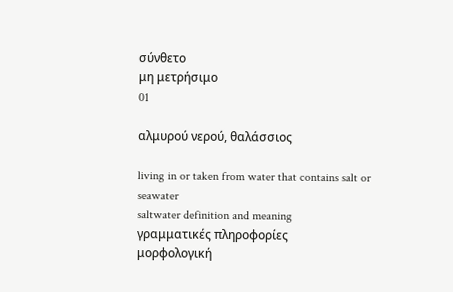σύνθετο
μη μετρήσιμο
01

αλμυρού νερού, θαλάσσιος

living in or taken from water that contains salt or seawater
saltwater definition and meaning
γραμματικές πληροφορίες
μορφολογική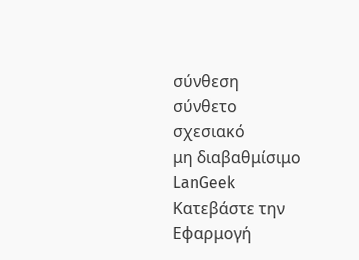σύνθεση
σύνθετο
σχεσιακό
μη διαβαθμίσιμο
LanGeek
Κατεβάστε την Εφαρμογή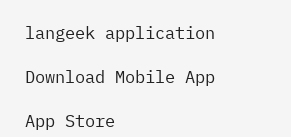langeek application

Download Mobile App

App Store